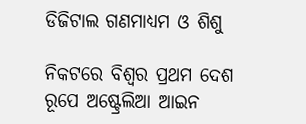ଡିଜିଟାଲ ଗଣମାଧ୍ୟମ ଓ ଶିଶୁ

ନିକଟରେ ବିଶ୍ୱର ପ୍ରଥମ ଦେଶ ରୂପେ ଅଷ୍ଟ୍ରେଲିଆ ଆଇନ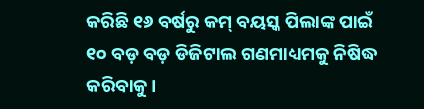କରିଛି ୧୬ ବର୍ଷରୁ କମ୍‌ ବୟସ୍କ ପିଲାଙ୍କ ପାଇଁ ୧୦ ବଡ଼ ବଡ଼ ଡିଜିଟାଲ ଗଣମାଧ୍ୟମକୁ ନିଷିଦ୍ଧ କରିବାକୁ।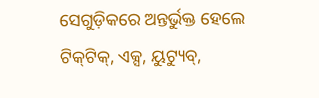ସେଗୁଡ଼ିକରେ ଅନ୍ତର୍ଭୁକ୍ତ ହେଲେ ଟିକ୍‌ଟିକ୍‌, ଏକ୍ସ, ୟୁଟ୍ୟୁବ୍‌,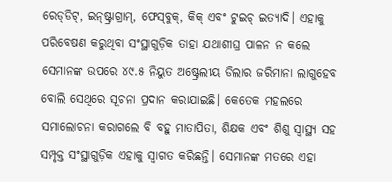ରେଡ୍‌ଡିଟ୍‌, ଇନ୍‌ଷ୍ଟ୍ରାଗ୍ରାମ୍‌, ଫେସ୍‌ବୁକ୍‌, କିକ୍‌ ଏବଂ ଟୁଇଚ୍‌ ଇତ୍ୟାଦି। ଏହାକୁ ପରିବେଷଣ କରୁଥିବା ସଂସ୍ଥାଗୁଡ଼ିକ ତାହା ଯଥାଶୀଘ୍ର ପାଳନ ନ କଲେ ସେମାନଙ୍କ ଉପରେ ୪୯.୫ ନିୟୁତ ଅଷ୍ଟ୍ରେଲୀୟ ଡିଲାର ଜରିମାନା ଲାଗୁହେବ ବୋଲି ସେଥିରେ ସୂଚନା ପ୍ରଦାନ କରାଯାଇଛି। କେତେକ ମହଲରେ ସମାଲୋଚନା କରାଗଲେ ବି ବହୁ ମାତାପିତା, ଶିକ୍ଷକ ଏବଂ ଶିଶୁ ସ୍ବାସ୍ଥ୍ୟ ସହ ସମ୍ପୃକ୍ତ ସଂସ୍ଥାଗୁଡ଼ିକ ଏହାକୁ ସ୍ବାଗତ କରିଛନ୍ତି। ସେମାନଙ୍କ ମତରେ ଏହା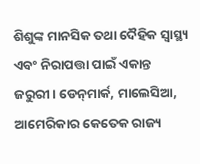ଶିଶୁଙ୍କ ମାନସିକ ତଥା ଦୈହିକ ସ୍ବାସ୍ଥ୍ୟ ଏବଂ ନିରାପତ୍ତା ପାଇଁ ଏକାନ୍ତ ଜରୁରୀ। ଡେନ୍‌ମାର୍କ, ମାଲେସିଆ, ଆମେରିକାର କେତେକ ରାଜ୍ୟ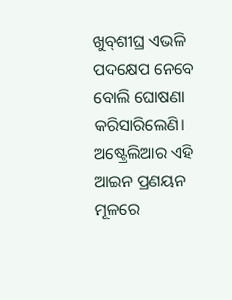ଖୁବ୍‌ଶୀଘ୍ର ଏଭଳି ପଦକ୍ଷେପ ନେବେ ବୋଲି ଘୋଷଣା କରିସାରିଲେଣି।
ଅଷ୍ଟ୍ରେଲିଆର ଏହି ଆଇନ ପ୍ରଣୟନ ମୂଳରେ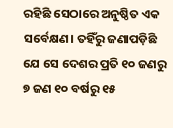ରହିଛି ସେଠାରେ ଅନୁଷ୍ଠିତ ଏକ ସର୍ବେକ୍ଷଣ। ତହିଁରୁ ଜଣାପଡ଼ିଛି ଯେ ସେ ଦେଶର ପ୍ରତି ୧୦ ଜଣରୁ ୭ ଜଣ ୧୦ ବର୍ଷରୁ ୧୫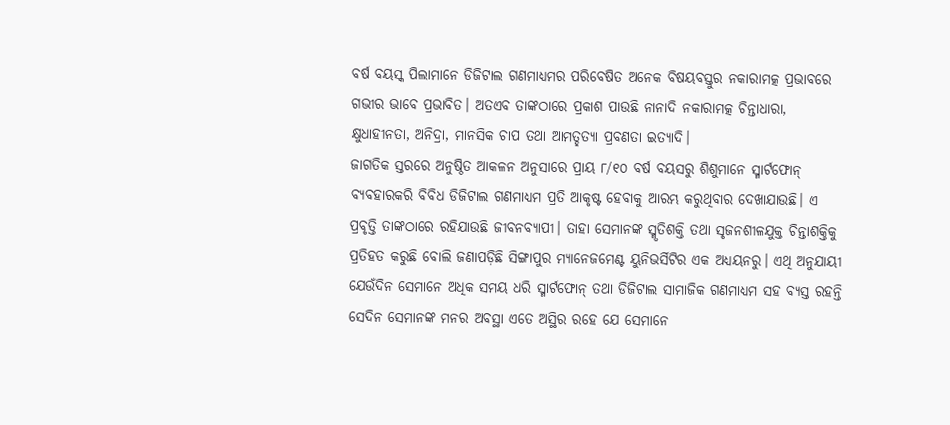ବର୍ଷ ବୟସ୍କ ପିଲାମାନେ ଡିଜିଟାଲ ଗଣମାଧ୍ୟମର ପରିବେଷିତ ଅନେକ ବିଷୟବସ୍ତୁର ନକାରାମତ୍କ ପ୍ରଭାବରେ ଗଭୀର ଭାବେ ପ୍ରଭାବିତ। ଅତଏବ ତାଙ୍କଠାରେ ପ୍ରକାଶ ପାଉଛି ନାନାଦି ନକାରାମତ୍କ ଚିନ୍ତାଧାରା, କ୍ଷୁଧାହୀନତା, ଅନିଦ୍ରା, ମାନସିକ ଚାପ ତଥା ଆମତ୍ହତ୍ୟା ପ୍ରବଣତା ଇତ୍ୟାଦି।
ଜାଗତିକ ସ୍ତରରେ ଅନୁଷ୍ଠିତ ଆକଳନ ଅନୁସାରେ ପ୍ରାୟ ୮/୧୦ ବର୍ଷ ବୟସରୁ ଶିଶୁମାନେ ସ୍ମାର୍ଟଫୋନ୍‌ ବ୍ୟବହାରକରି ବିବିଧ ଡିଜିଟାଲ ଗଣମାଧ୍ୟମ ପ୍ରତି ଆକୃଷ୍ଟ ହେବାକୁ ଆରମ୍ଭ କରୁଥିବାର ଦେଖାଯାଉଛି। ଏ ପ୍ରବୃତ୍ତି ତାଙ୍କଠାରେ ରହିଯାଉଛି ଜୀବନବ୍ୟାପୀ। ତାହା ସେମାନଙ୍କ ସ୍ମୃତିଶକ୍ତି ତଥା ସୃଜନଶୀଳଯୁକ୍ତ ଚିନ୍ତାଶକ୍ତିକୁ ପ୍ରତିହତ କରୁଛି ବୋଲି ଜଣାପଡ଼ିଛି ସିଙ୍ଗାପୁର ମ୍ୟାନେଜମେଣ୍ଟ ୟୁନିଭର୍ସିଟିର ଏକ ଅଧ୍ୟୟନରୁ। ଏଥି ଅନୁଯାୟୀ ଯେଉଁଦିନ ସେମାନେ ଅଧିକ ସମୟ ଧରି ସ୍ମାର୍ଟଫୋନ୍‌ ତଥା ଡିଜିଟାଲ ସାମାଜିକ ଗଣମାଧ୍ୟମ ସହ ବ୍ୟସ୍ତ ରହନ୍ତି ସେଦିନ ସେମାନଙ୍କ ମନର ଅବସ୍ଥା ଏତେ ଅସ୍ଥିର ରହେ ଯେ ସେମାନେ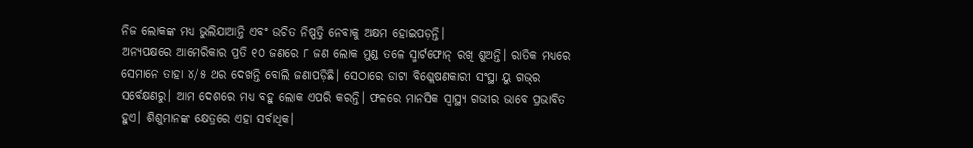ନିଜ ଲୋକଙ୍କ ମଧ୍ୟ ଭୁଲିଯାଆନ୍ତି ଏବଂ ଉଚିତ ନିଷ୍ପତ୍ତି ନେବାକୁ ଅକ୍ଷମ ହୋଇପଡ଼ନ୍ତି।
ଅନ୍ୟପକ୍ଷରେ ଆମେରିକାର ପ୍ରତି ୧୦ ଜଣରେ ୮ ଜଣ ଲୋକ ମୁଣ୍ଡ ତଳେ ସ୍ମାର୍ଟଫୋନ୍‌ ରଖି ଶୁଅନ୍ତି। ରାତିକ ମଧ୍ୟରେ ସେମାନେ ତାହା ୪/୫ ଥର ଦେଖନ୍ତି ବୋଲି ଜଣାପଡ଼ିଛି। ସେଠାରେ ଡାଟା ବିଶ୍ଲେଷଣକାରୀ ସଂସ୍ଥା ୟୁ ଗଭ୍‌ର ସର୍ବେକ୍ଷଣରୁ। ଆମ ଦେଶରେ ମଧ୍ୟ ବହୁ ଲୋକ ଏପରି କରନ୍ତି। ଫଳରେ ମାନସିକ ସ୍ବାସ୍ଥ୍ୟ ଗଭୀର ଭାବେ ପ୍ରଭାବିତ ହୁଏ। ଶିଶୁମାନଙ୍କ କ୍ଷେତ୍ରରେ ଏହା ସର୍ବାଧିକ।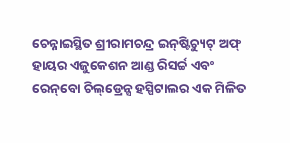ଚେନ୍ନାଇସ୍ଥିତ ଶ୍ରୀରାମଚନ୍ଦ୍ର ଇନ୍‌ଷ୍ଟିଚ୍ୟୁଟ୍‌ ଅଫ୍‌ ହାୟର ଏଜୁକେଶନ ଆଣ୍ଡ ରିସର୍ଚ୍ଚ ଏବଂ ରେନ୍‌ବୋ ଚିଲ୍‌ଡ୍ରେନ୍ସ ହସ୍ପିଟାଲର ଏକ ମିଳିତ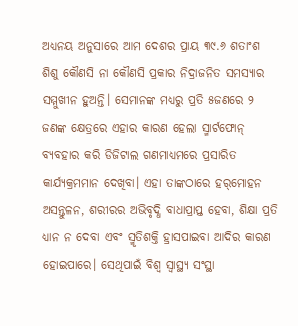ଅଧ୍ୟନୟ ଅନୁସାରେ ଆମ ଦେଶର ପ୍ରାୟ ୩୯.୬ ଶତାଂଶ ଶିଶୁ କୌଣସି ନା କୌଣସି ପ୍ରକାର ନିଦ୍ରାଜନିତ ସମସ୍ୟାର ସମ୍ମୁଖୀନ ହୁଅନ୍ତି। ସେମାନଙ୍କ ମଧ୍ୟରୁ ପ୍ରତି ୫ଜଣରେ ୨ ଜଣଙ୍କ କ୍ଷେତ୍ରରେ ଏହାର କାରଣ ହେଲା ସ୍ମାର୍ଟଫୋନ୍‌ ବ୍ୟବହାର କରି ଡିଜିଟାଲ ଗଣମାଧ୍ୟମରେ ପ୍ରସାରିତ କାର୍ଯ୍ୟକ୍ରମମାନ ଦେଖିବା। ଏହା ତାଙ୍କଠାରେ ହର୍‌ମୋହନ ଅସନ୍ତୁଳନ, ଶରୀରର ଅଭିବୃଦ୍ଧି ବାଧାପ୍ରାପ୍ତ ହେବା, ଶିକ୍ଷା ପ୍ରତି ଧ୍ୟାନ ନ ଦେବା ଏବଂ ସ୍ମୃତିଶକ୍ତି ହ୍ରାସପାଇବା ଆଦିର କାରଣ ହୋଇପାରେ। ସେଥିପାଇଁ ବିଶ୍ୱ ସ୍ବାସ୍ଥ୍ୟ ସଂସ୍ଥା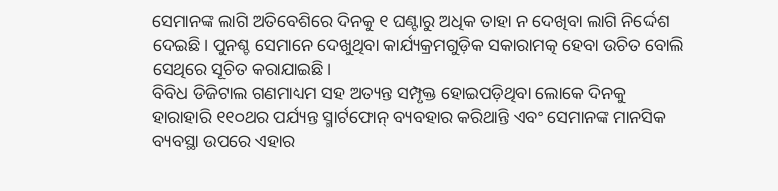ସେମାନଙ୍କ ଲାଗି ଅତିବେଶିରେ ଦିନକୁ ୧ ଘଣ୍ଟାରୁ ଅଧିକ ତାହା ନ ଦେଖିବା ଲାଗି ନିର୍ଦ୍ଦେଶ ଦେଇଛି। ପୁନଶ୍ଚ ସେମାନେ ଦେଖୁଥିବା କାର୍ଯ୍ୟକ୍ରମଗୁଡ଼ିକ ସକାରାମତ୍କ ହେବା ଉଚିତ ବୋଲି ସେଥିରେ ସୂଚିତ କରାଯାଇଛି।
ବିବିଧ ଡିଜିଟାଲ ଗଣମାଧ୍ୟମ ସହ ଅତ୍ୟନ୍ତ ସମ୍ପୃକ୍ତ ହୋଇପଡ଼ିଥିବା ଲୋକେ ଦିନକୁ ହାରାହାରି ୧୧୦ଥର ପର୍ଯ୍ୟନ୍ତ ସ୍ମାର୍ଟଫୋନ୍‌ ବ୍ୟବହାର କରିଥାନ୍ତି ଏବଂ ସେମାନଙ୍କ ମାନସିକ ବ୍ୟବସ୍ଥା ଉପରେ ଏହାର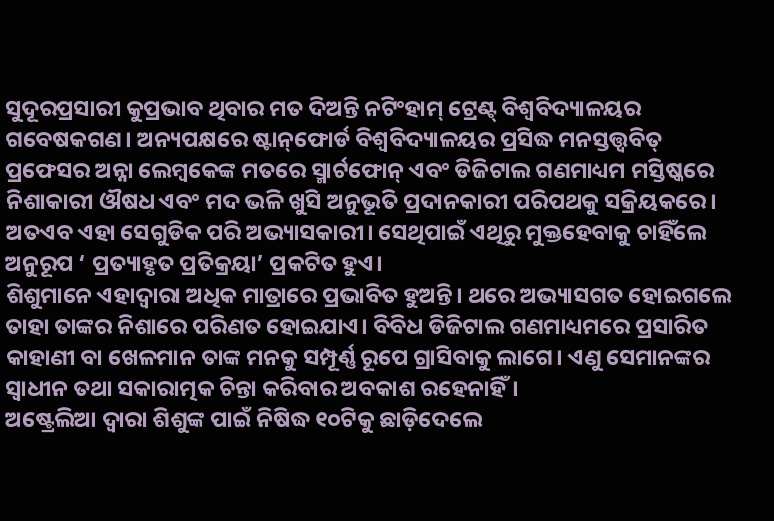ସୁଦୂରପ୍ରସାରୀ କୁପ୍ରଭାବ ଥିବାର ମତ ଦିଅନ୍ତି ନଟିଂହାମ୍‌ ଟ୍ରେଣ୍ଟ୍‌ ବିଶ୍ୱବିଦ୍ୟାଳୟର ଗବେଷକଗଣ। ଅନ୍ୟପକ୍ଷରେ ଷ୍ଟାନ୍‌ଫୋର୍ଡ ବିଶ୍ୱବିଦ୍ୟାଳୟର ପ୍ରସିଦ୍ଧ ମନସ୍ତତ୍ତ୍ୱବିତ୍‌ ପ୍ରଫେସର ଅନ୍ନା ଲେମ୍ବକେଙ୍କ ମତରେ ସ୍ମାର୍ଟଫୋନ୍‌ ଏବଂ ଡିଜିଟାଲ ଗଣମାଧ୍ୟମ ମସ୍ତିଷ୍କରେ ନିଶାକାରୀ ଔଷଧ ଏବଂ ମଦ ଭଳି ଖୁସି ଅନୁଭୂତି ପ୍ରଦାନକାରୀ ପରିପଥକୁ ସକ୍ରିୟକରେ। ଅତଏବ ଏହା ସେଗୁଡିକ ପରି ଅଭ୍ୟାସକାରୀ। ସେଥିପାଇଁ ଏଥିରୁ ମୁକ୍ତହେବାକୁ ଚାହିଁଲେ ଅନୁରୂପ ‘ ପ୍ରତ୍ୟାହୃତ ପ୍ରତିକ୍ରୟା’ ପ୍ରକଟିତ ହୁଏ।
ଶିଶୁମାନେ ଏହାଦ୍ୱାରା ଅଧିକ ମାତ୍ରାରେ ପ୍ରଭାବିତ ହୁଅନ୍ତି। ଥରେ ଅଭ୍ୟାସଗତ ହୋଇଗଲେ ତାହା ତାଙ୍କର ନିଶାରେ ପରିଣତ ହୋଇଯାଏ। ବିବିଧ ଡିଜିଟାଲ ଗଣମାଧ୍ୟମରେ ପ୍ରସାରିତ କାହାଣୀ ବା ଖେଳମାନ ତାଙ୍କ ମନକୁ ସମ୍ପୂର୍ଣ୍ଣ ରୂପେ ଗ୍ରାସିବାକୁ ଲାଗେ। ଏଣୁ ସେମାନଙ୍କର ସ୍ବାଧୀନ ତଥା ସକାରାତ୍ମକ ଚିନ୍ତା କରିବାର ଅବକାଶ ରହେନାହିଁ।
ଅଷ୍ଟ୍ରେଲିଆ ଦ୍ୱାରା ଶିଶୁଙ୍କ ପାଇଁ ନିଷିଦ୍ଧ ୧୦ଟିକୁ ଛାଡ଼ିଦେଲେ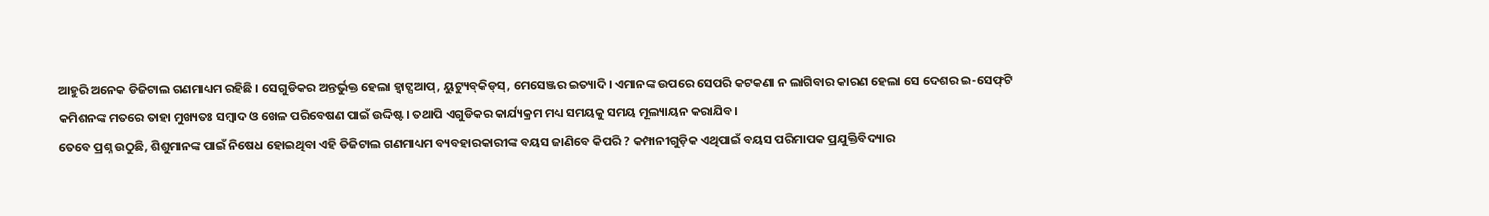ଆହୁରି ଅନେକ ଡିଜିଟାଲ ଗଣମାଧ୍ୟମ ରହିଛି । ସେଗୁଡିକର ଅନ୍ତର୍ଭୁକ୍ତ ହେଲା ହ୍ବାଟ୍ସଆପ୍‌, ୟୁଟ୍ୟୁବ୍‌କିଡ୍‌ସ୍‌, ମେସେଞ୍ଜର ଇତ୍ୟାଦି। ଏମାନଙ୍କ ଉପରେ ସେପରି କଟକଣା ନ ଲାଗିବାର କାରଣ ହେଲା ସେ ଦେଶର ଇ-ସେଫ୍‌ଟି କମିଶନଙ୍କ ମତରେ ତାହା ମୁଖ୍ୟତଃ ସମ୍ବାଦ ଓ ଖେଳ ପରିବେଷଣ ପାଇଁ ଉଦ୍ଦିଷ୍ଟ। ତଥାପି ଏଗୁଡିକର କାର୍ଯ୍ୟକ୍ରମ ମଧ୍ୟ ସମୟକୁ ସମୟ ମୂଲ୍ୟାୟନ କରାଯିବ।
ତେବେ ପ୍ରଶ୍ନ ଉଠୁଛି, ଶିଶୁମାନଙ୍କ ପାଇଁ ନିଷେଧ ହୋଇଥିବା ଏହି ଡିଜିଟାଲ ଗଣମାଧ୍ୟମ ବ୍ୟବହାରକାରୀଙ୍କ ବୟସ ଜାଣିବେ କିପରି ? କମ୍ପାନୀଗୁଡ଼ିକ ଏଥିପାଇଁ ବୟସ ପରିମାପକ ପ୍ରଯୁକ୍ତିବିଦ୍ୟାର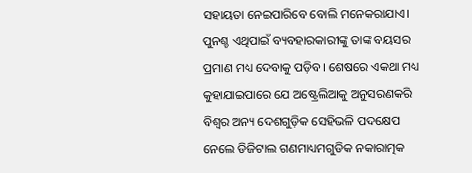ସହାୟତା ନେଇପାରିବେ ବୋଲି ମନେକରାଯାଏ। ପୁନଶ୍ଚ ଏଥିପାଇଁ ବ୍ୟବହାରକାରୀଙ୍କୁ ତାଙ୍କ ବୟସର ପ୍ରମାଣ ମଧ୍ୟ ଦେବାକୁ ପଡ଼ିବ। ଶେଷରେ ଏକଥା ମଧ୍ୟ କୁହାଯାଇପାରେ ଯେ ଅଷ୍ଟ୍ରେଲିଆକୁ ଅନୁସରଣକରି ବିଶ୍ୱର ଅନ୍ୟ ଦେଶଗୁଡ଼ିକ ସେହିଭଳି ପଦକ୍ଷେପ ନେଲେ ଡିଜିଟାଲ ଗଣମାଧ୍ୟମଗୁଡିକ ନକାରାତ୍ମକ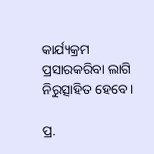କାର୍ଯ୍ୟକ୍ରମ ପ୍ରସାରକରିବା ଲାଗି ନିରୁତ୍ସାହିତ ହେବେ।

ପ୍ର.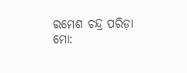ରମେଶ ଚନ୍ଦ୍ର ପରିଡ଼ା
ମୋ: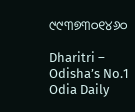୯୯୩୭୩୦୧୪୬୦

Dharitri – Odisha’s No.1 Odia Daily